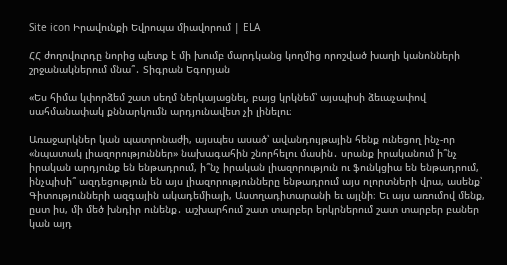Site icon Իրավունքի Եվրոպա միավորում | ELA

ՀՀ ժողովուրդը նորից պետք է մի խումբ մարդկանց կողմից որոշված խաղի կանոնների շրջանակներում մնա՞․ Տիգրան Եգորյան

«Ես հիմա կփորձեմ շատ սեղմ ներկայացնել, բայց կրկնեմ՝ այսպիսի ձեւաչափով սահմանափակ քննարկումն արդյունավետ չի լինելու։

Առաջարկներ կան պատրոնաժի, այսպես ասած՝ ավանդույթային հենք ունեցող ինչ-որ «նպատակ լիազորություններ» նախագահին շնորհելու մասին․ սրանք իրականում ի՞նչ իրական արդյունք են ենթադրում, ի՞նչ իրական լիազորություն ու ֆունկցիա են ենթադրում, ինչպիսի՞ ազդեցություն են այս լիազորությունները ենթադրում այս ոլորտների վրա, ասենք՝ Գիտությունների ազգային ակադեմիայի, Աստղադիտարանի եւ այլնի։ Եւ այս առումով մենք, ըստ իս, մի մեծ խնդիր ունենք․ աշխարհում շատ տարբեր երկրներում շատ տարբեր բաներ կան այդ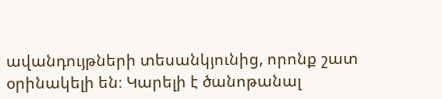ավանդույթների տեսանկյունից, որոնք շատ օրինակելի են։ Կարելի է ծանոթանալ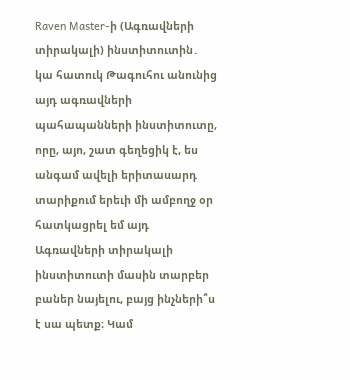Raven Master-ի (Ագռավների տիրակալի) ինստիտուտին․ կա հատուկ Թագուհու անունից այդ ագռավների պահապանների ինստիտուտը, որը, այո, շատ գեղեցիկ է, ես անգամ ավելի երիտասարդ տարիքում երեւի մի ամբողջ օր հատկացրել եմ այդ Ագռավների տիրակալի ինստիտուտի մասին տարբեր բաներ նայելու, բայց ինչների՞ս է սա պետք։ Կամ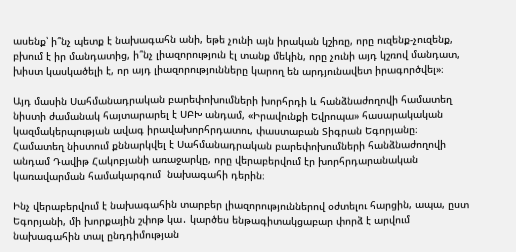ասենք՝ ի՞նչ պետք է նախագահն անի, եթե չունի այն իրական կշիռը, որը ուզենք-չուզենք, բխում է իր մանդատից, ի՞նչ լիազորություն էլ տանք մեկին, որը չունի այդ կշռով մանդատ, խիստ կասկածելի է, որ այդ լիազորությունները կարող են արդյունավետ իրագործվել»։

Այդ մասին Սահմանադրական բարեփոխումների խորհրդի և հանձնաժողովի համատեղ նիստի ժամանակ հայտարարել է ՍԲԽ անդամ, «Իրավունքի Եվրոպա» հասարակական կազմակերպության ավագ իրավախորհրդատու, փաստաբան Տիգրան Եգորյանը։ Համատեղ նիստում քննարկվել է Սահմանադրական բարեփոխումների հանձնաժողովի անդամ Դավիթ Հակոբյանի առաջարկը, որը վերաբերվում էր խորհրդարանական կառավարման համակարգում  նախագահի դերին։

Ինչ վերաբերվում է նախագահին տարբեր լիազորություններով օժտելու հարցին, ապա, ըստ Եգորյանի, մի խորքային շփոթ կա․ կարծես ենթագիտակցաբար փորձ է արվում նախագահին տալ ընդդիմության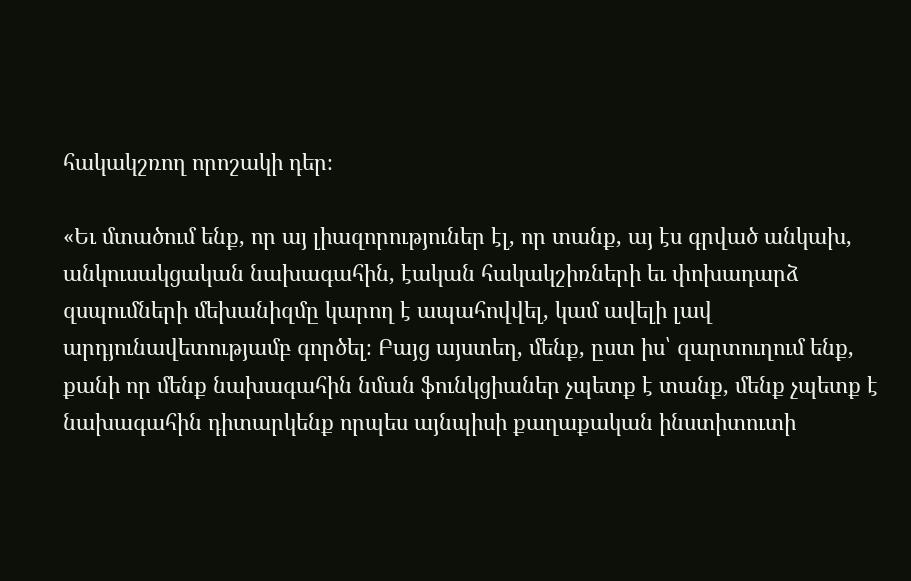հակակշռող որոշակի դեր։

«Եւ մտածում ենք, որ այ լիազորություներ էլ, որ տանք, այ էս գրված անկախ, անկուսակցական նախագահին, էական հակակշիռների եւ փոխադարձ զսպումների մեխանիզմը կարող է ապահովվել, կամ ավելի լավ արդյունավետությամբ գործել։ Բայց այստեղ, մենք, ըստ իս՝ զարտուղում ենք, քանի որ մենք նախագահին նման ֆունկցիաներ չպետք է տանք, մենք չպետք է նախագահին դիտարկենք որպես այնպիսի քաղաքական ինստիտուտի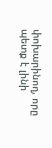փոխարինող, որը պետք է լինի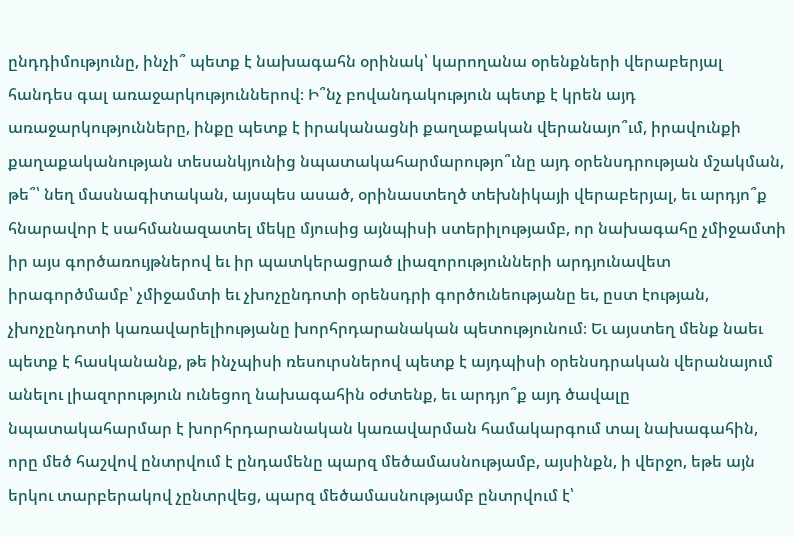ընդդիմությունը, ինչի՞ պետք է նախագահն օրինակ՝ կարողանա օրենքների վերաբերյալ հանդես գալ առաջարկություններով։ Ի՞նչ բովանդակություն պետք է կրեն այդ առաջարկությունները, ինքը պետք է իրականացնի քաղաքական վերանայո՞ւմ, իրավունքի քաղաքականության տեսանկյունից նպատակահարմարությո՞ւնը այդ օրենսդրության մշակման, թե՞՝ նեղ մասնագիտական, այսպես ասած, օրինաստեղծ տեխնիկայի վերաբերյալ, եւ արդյո՞ք հնարավոր է սահմանազատել մեկը մյուսից այնպիսի ստերիլությամբ, որ նախագահը չմիջամտի իր այս գործառույթներով եւ իր պատկերացրած լիազորությունների արդյունավետ իրագործմամբ՝ չմիջամտի եւ չխոչընդոտի օրենսդրի գործունեությանը եւ, ըստ էության, չխոչընդոտի կառավարելիությանը խորհրդարանական պետությունում։ Եւ այստեղ մենք նաեւ պետք է հասկանանք, թե ինչպիսի ռեսուրսներով պետք է այդպիսի օրենսդրական վերանայում անելու լիազորություն ունեցող նախագահին օժտենք, եւ արդյո՞ք այդ ծավալը նպատակահարմար է խորհրդարանական կառավարման համակարգում տալ նախագահին, որը մեծ հաշվով ընտրվում է ընդամենը պարզ մեծամասնությամբ, այսինքն, ի վերջո, եթե այն երկու տարբերակով չընտրվեց, պարզ մեծամասնությամբ ընտրվում է՝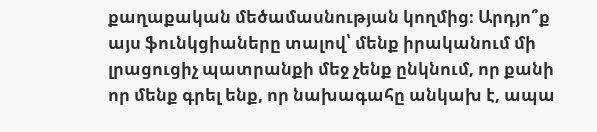քաղաքական մեծամասնության կողմից։ Արդյո՞ք այս ֆունկցիաները տալով՝ մենք իրականում մի լրացուցիչ պատրանքի մեջ չենք ընկնում, որ քանի որ մենք գրել ենք, որ նախագահը անկախ է, ապա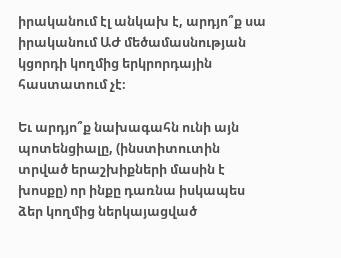իրականում էլ անկախ է, արդյո՞ք սա իրականում ԱԺ մեծամասնության կցորդի կողմից երկրորդային հաստատում չէ։

Եւ արդյո՞ք նախագահն ունի այն պոտենցիալը, (ինստիտուտին տրված երաշխիքների մասին է խոսքը) որ ինքը դառնա իսկապես ձեր կողմից ներկայացված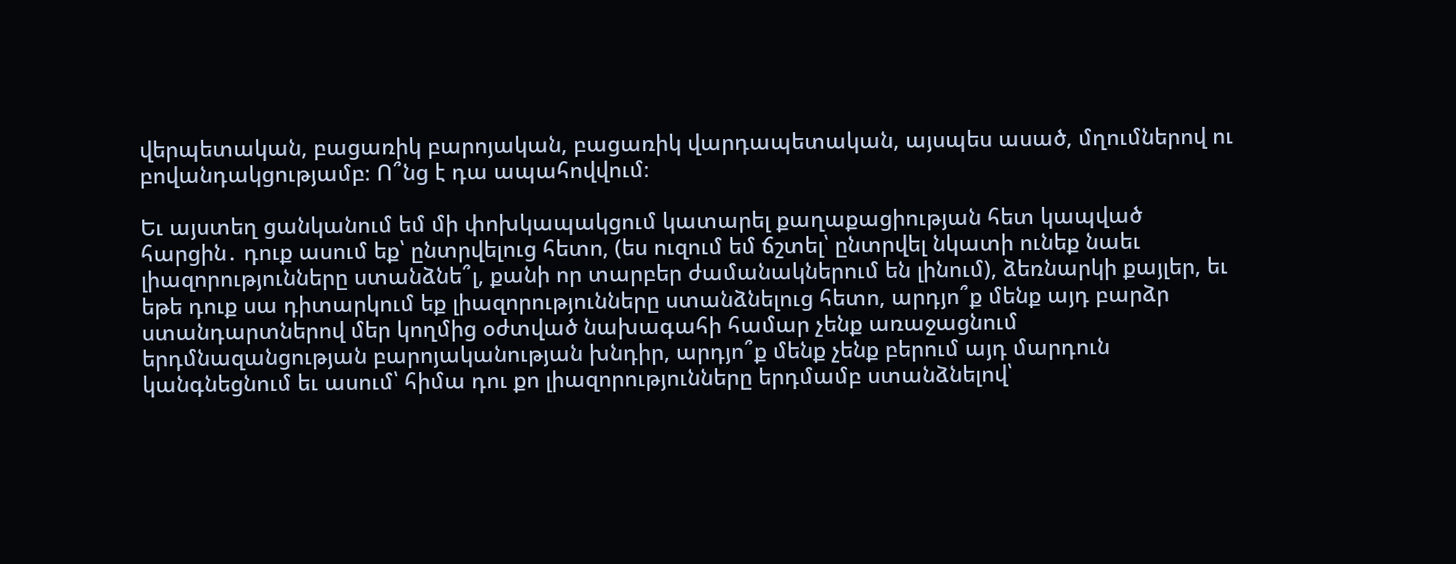վերպետական, բացառիկ բարոյական, բացառիկ վարդապետական, այսպես ասած, մղումներով ու բովանդակցությամբ։ Ո՞նց է դա ապահովվում։

Եւ այստեղ ցանկանում եմ մի փոխկապակցում կատարել քաղաքացիության հետ կապված հարցին․ դուք ասում եք՝ ընտրվելուց հետո, (ես ուզում եմ ճշտել՝ ընտրվել նկատի ունեք նաեւ լիազորությունները ստանձնե՞լ, քանի որ տարբեր ժամանակներում են լինում), ձեռնարկի քայլեր, եւ եթե դուք սա դիտարկում եք լիազորությունները ստանձնելուց հետո, արդյո՞ք մենք այդ բարձր ստանդարտներով մեր կողմից օժտված նախագահի համար չենք առաջացնում երդմնազանցության բարոյականության խնդիր, արդյո՞ք մենք չենք բերում այդ մարդուն կանգնեցնում եւ ասում՝ հիմա դու քո լիազորությունները երդմամբ ստանձնելով՝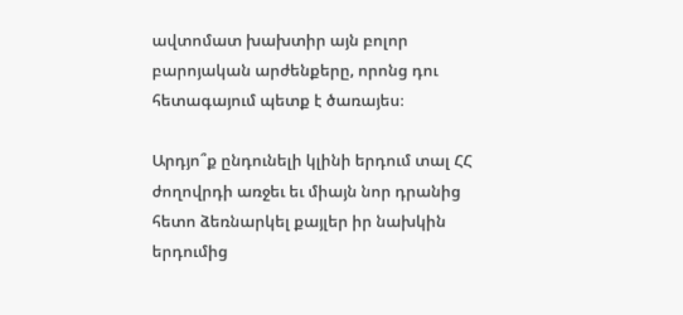ավտոմատ խախտիր այն բոլոր բարոյական արժենքերը, որոնց դու հետագայում պետք է ծառայես։

Արդյո՞ք ընդունելի կլինի երդում տալ ՀՀ ժողովրդի առջեւ եւ միայն նոր դրանից հետո ձեռնարկել քայլեր իր նախկին երդումից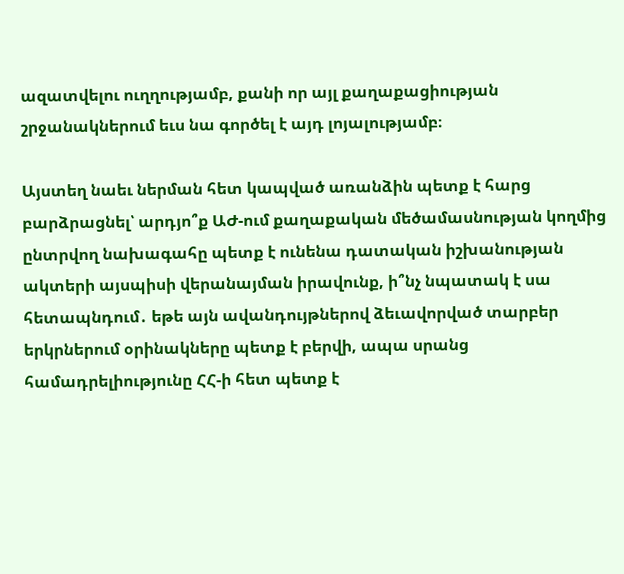ազատվելու ուղղությամբ, քանի որ այլ քաղաքացիության շրջանակներում եւս նա գործել է այդ լոյալությամբ։

Այստեղ նաեւ ներման հետ կապված առանձին պետք է հարց բարձրացնել՝ արդյո՞ք ԱԺ-ում քաղաքական մեծամասնության կողմից ընտրվող նախագահը պետք է ունենա դատական իշխանության ակտերի այսպիսի վերանայման իրավունք, ի՞նչ նպատակ է սա հետապնդում․ եթե այն ավանդույթներով ձեւավորված տարբեր երկրներում օրինակները պետք է բերվի, ապա սրանց համադրելիությունը ՀՀ-ի հետ պետք է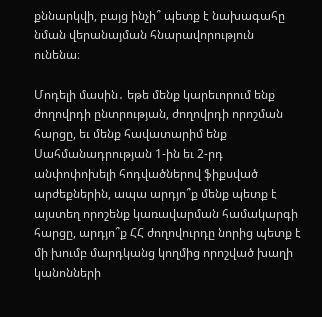քննարկվի, բայց ինչի՞ պետք է նախագահը նման վերանայման հնարավորություն ունենա։

Մոդելի մասին․ եթե մենք կարեւորում ենք ժողովրդի ընտրության, ժողովրդի որոշման հարցը, եւ մենք հավատարիմ ենք Սահմանադրության 1-ին եւ 2-րդ անփոփոխելի հոդվածներով ֆիքսված արժեքներին, ապա արդյո՞ք մենք պետք է այստեղ որոշենք կառավարման համակարգի հարցը, արդյո՞ք ՀՀ ժողովուրդը նորից պետք է մի խումբ մարդկանց կողմից որոշված խաղի կանոնների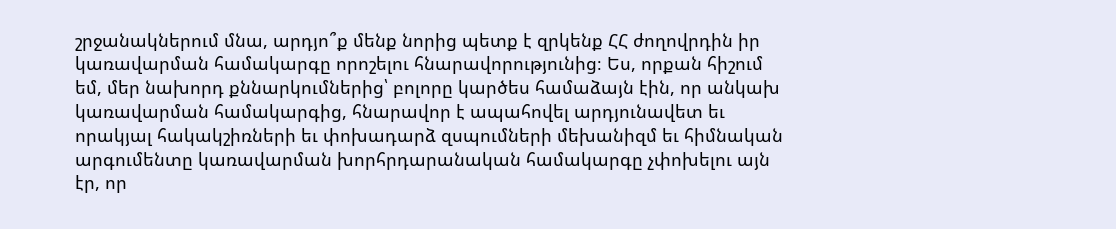շրջանակներում մնա, արդյո՞ք մենք նորից պետք է զրկենք ՀՀ ժողովրդին իր կառավարման համակարգը որոշելու հնարավորությունից։ Ես, որքան հիշում եմ, մեր նախորդ քննարկումներից՝ բոլորը կարծես համաձայն էին, որ անկախ կառավարման համակարգից, հնարավոր է ապահովել արդյունավետ եւ որակյալ հակակշիռների եւ փոխադարձ զսպումների մեխանիզմ եւ հիմնական արգումենտը կառավարման խորհրդարանական համակարգը չփոխելու այն էր, որ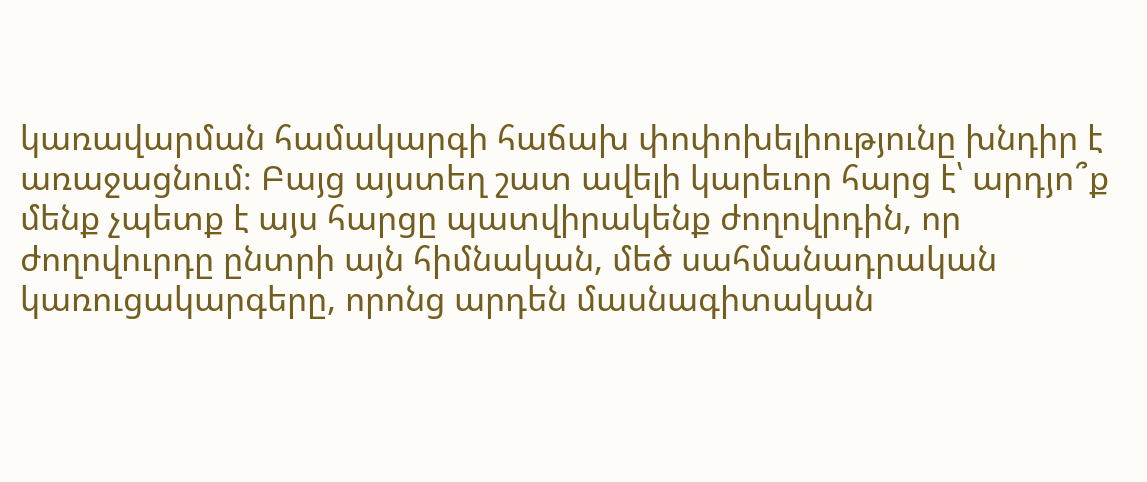կառավարման համակարգի հաճախ փոփոխելիությունը խնդիր է առաջացնում։ Բայց այստեղ շատ ավելի կարեւոր հարց է՝ արդյո՞ք մենք չպետք է այս հարցը պատվիրակենք ժողովրդին, որ ժողովուրդը ընտրի այն հիմնական, մեծ սահմանադրական կառուցակարգերը, որոնց արդեն մասնագիտական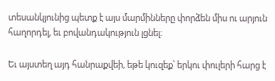տեսանկյունից պետք է այս մարմինները փորձեն միս ու արյուն հաղորդել, եւ բովանդակություն լցնել։

Եւ այստեղ այդ հանրաքվեի, եթե կուզեք՝ երկու փուլերի հարց է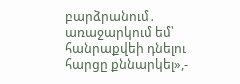բարձրանում․ առաջարկում եմ՝ հանրաքվեի դնելու հարցը քննարկել»,-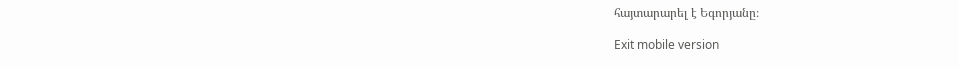հայտարարել է Եգորյանը։

Exit mobile version